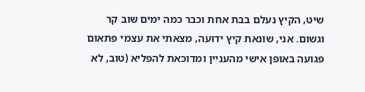שיט, הקיץ נעלם בבת אחת וכבר כמה ימים שוב קר וגשום. אני, שונאת קיץ ידועה, מצאתי את עצמי פתאום פגועה באופן אישי מהעניין ומדוכאת להפליא (טוב, לא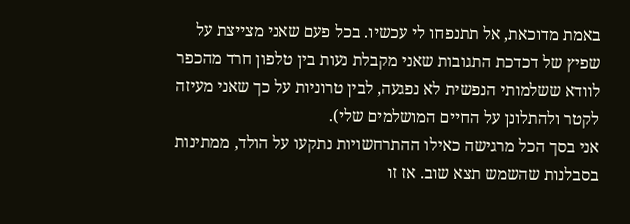באמת מדוכאת, אל תתנפחו לי עכשיו. בכל פעם שאני מצייצת על שפיץ של דכדכת התגובות שאני מקבלת נעות בין טלפון חרד מהכפר לוודא ששלמותי הנפשית לא נפגעה, לבין טרוניות על כך שאני מעיזה לקטר ולהתלונן על החיים המושלמים שלי).
אני בסך הכל מרגישה כאילו ההתרחשויות נתקעו על הולד, ממתינות בסבלנות שהשמש תצא שוב. אז זו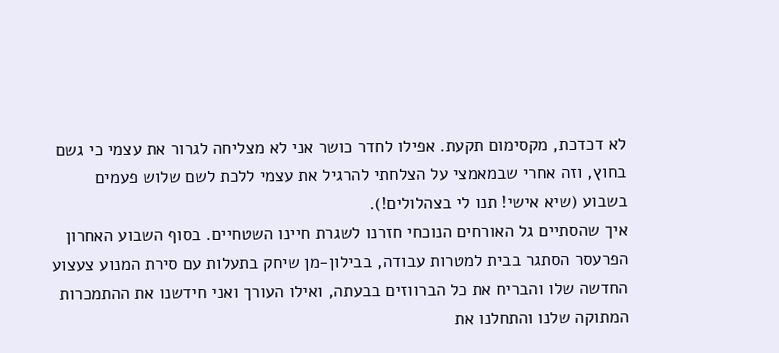לא דכדכת, מקסימום תקעת. אפילו לחדר כושר אני לא מצליחה לגרור את עצמי כי גשם בחוץ, וזה אחרי שבמאמצי על הצלחתי להרגיל את עצמי ללכת לשם שלוש פעמים בשבוע (שיא אישי! תנו לי בצהלולים!).
איך שהסתיים גל האורחים הנוכחי חזרנו לשגרת חיינו השטחיים. בסוף השבוע האחרון הפרעסר הסתגר בבית למטרות עבודה, בבילון-מן שיחק בתעלות עם סירת המנוע צעצוע החדשה שלו והבריח את כל הברווזים בבעתה, ואילו העורך ואני חידשנו את ההתמכרות המתוקה שלנו והתחלנו את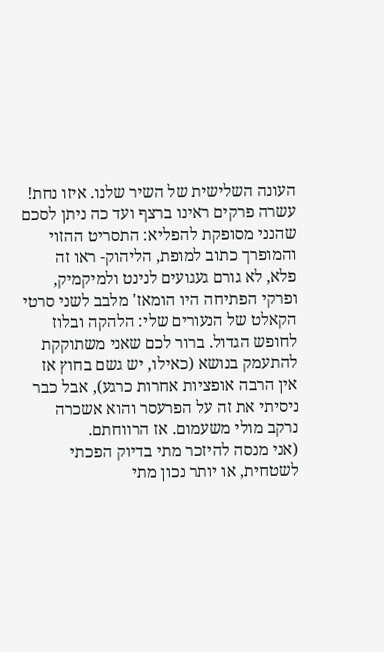העונה השלישית של השיר שלנו. איזו נחת! עשרה פרקים ראינו ברצף ועד כה ניתן לסכם שהנני מסופקת להפליא: התסריט ההזוי והמופרך כתוב למופת, הליהוק- ראו זה פלא, לא גורם געגועים לנינט ולמיקמיק, ופרקי הפתיחה היו הומאז' מלבב לשני סרטי הקאלט של הנעורים שלי: הלהקה ובלוז לחופש הגדול. ברור לכם שאני משתוקקת להתעמק בנושא (כאילו, יש גשם בחוץ אז אין הרבה אופציות אחרות כרגע), אבל כבר ניסיתי את זה על הפרעסר והוא אשכרה נרקב מולי משעמום. אז הרווחתם.
(אני מנסה להיזכר מתי בדיוק הפכתי לשטחית, או יותר נכון מתי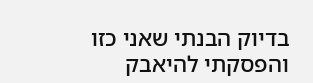בדיוק הבנתי שאני כזו והפסקתי להיאבק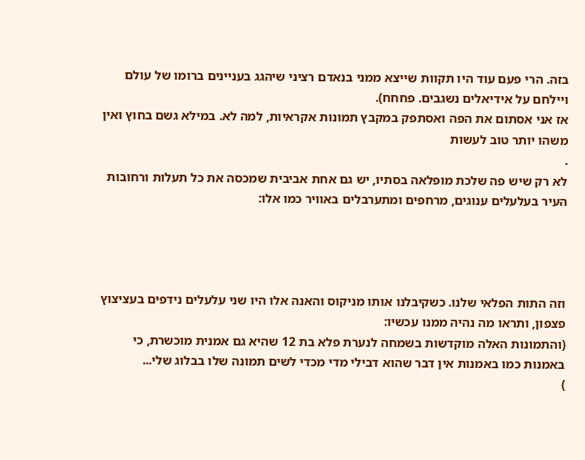בזה. הרי פעם עוד היו תקוות שייצא ממני בנאדם רציני שיהגג בעניינים ברומו של עולם ויילחם על אידיאלים נשגבים. פחחח).
אז אני אסתום את הפה ואסתפק במקבץ תמונות אקראיות, למה לא. במילא גשם בחוץ ואין משהו יותר טוב לעשות
.
לא רק שיש פה שלכת מופלאה בסתיו, יש גם אחת אביבית שמכסה את כל תעלות ורחובות העיר בעלעלים ענוגים, מרחפים ומתערבלים באוויר כמו אלו:




וזה התות הפלאי שלנו. כשקיבלנו אותו מניקוס והאנה אלו היו שני עלעלים נידפים בעציצוץ פצפון, ותראו מה נהיה ממנו עכשיו:
(והתמונות האלה מוקדשות בשמחה לנערת פלא בת 12 שהיא גם אמנית מוכשרת, כי באמנות כמו באמנות אין דבר שהוא דבילי מדי מכדי לשים תמונה שלו בבלוג שלי...
)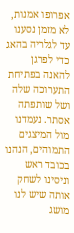אפרופו אמנות, לא מזמן נסענו עד לגלריה בהאג כדי לפרגן להאנה בפתיחת התערוכה שלה ושל שותפתה אסתר. נעמדנו מול המיצגים התמוהים, הנהנו בכובד ראש וניסינו לשחק אותה שיש לנו מושג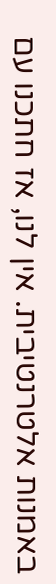באמנות אלטרנטיבית. אין לנו, אז חתכנו עם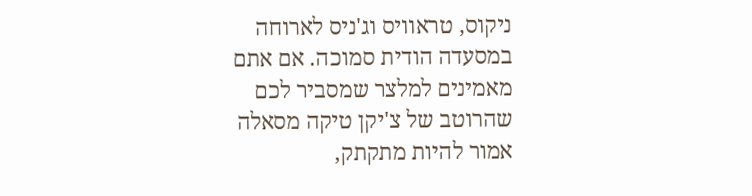ניקוס, טראוויס וג'ניס לארוחה במסעדה הודית סמוכה. אם אתם מאמינים למלצר שמסביר לכם שהרוטב של צ'יקן טיקה מסאלה אמור להיות מתקתק,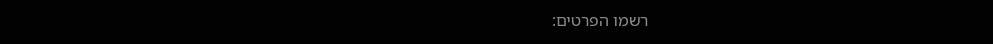רשמו הפרטים: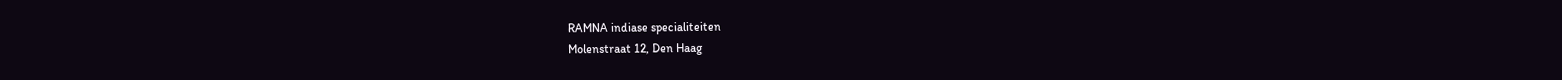RAMNA indiase specialiteiten
Molenstraat 12, Den Haag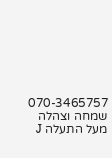070-3465757
שמחה וצהלה מעל התעלה J